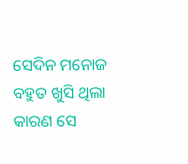ସେଦିନ ମନୋଜ ବହୁତ ଖୁସି ଥିଲା କାରଣ ସେ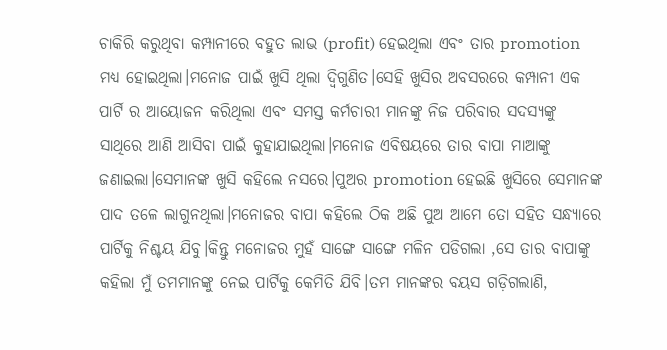ଚାକିରି କରୁଥିବା କମ୍ପାନୀରେ ବହୁତ ଲାଭ (profit) ହେଇଥିଲା ଏବଂ ତାର promotion ମଧ୍ୟ ହୋଇଥିଲା।ମନୋଜ ପାଇଁ ଖୁସି ଥିଲା ଦ୍ୱିଗୁଣିତ।ସେହି ଖୁସିର ଅବସରରେ କମ୍ପାନୀ ଏକ ପାର୍ଟି ର ଆୟୋଜନ କରିଥିଲା ଏବଂ ସମସ୍ତ କର୍ମଚାରୀ ମାନଙ୍କୁ ନିଜ ପରିବାର ସଦସ୍ୟଙ୍କୁ ସାଥିରେ ଆଣି ଆସିବା ପାଇଁ କୁହାଯାଇଥିଲା।ମନୋଜ ଏବିଷୟରେ ତାର ବାପା ମାଆଙ୍କୁ ଜଣାଇଲା।ସେମାନଙ୍କ ଖୁସି କହିଲେ ନସରେ।ପୁଅର promotion ହେଇଛି ଖୁସିରେ ସେମାନଙ୍କ ପାଦ ତଳେ ଲାଗୁନଥିଲା।ମନୋଜର ବାପା କହିଲେ ଠିକ ଅଛି ପୁଅ ଆମେ ତୋ ସହିତ ସନ୍ଧ୍ୟାରେ ପାର୍ଟିକୁ ନିଶ୍ଚୟ ଯିବୁ।କିନ୍ତୁ ମନୋଜର ମୁହଁ ସାଙ୍ଗେ ସାଙ୍ଗେ ମଳିନ ପଡିଗଲା ,ସେ ତାର ବାପାଙ୍କୁ କହିଲା ମୁଁ ତମମାନଙ୍କୁ ନେଇ ପାର୍ଟିକୁ କେମିତି ଯିବି।ତମ ମାନଙ୍କର ବୟସ ଗଡ଼ିଗଲାଣି,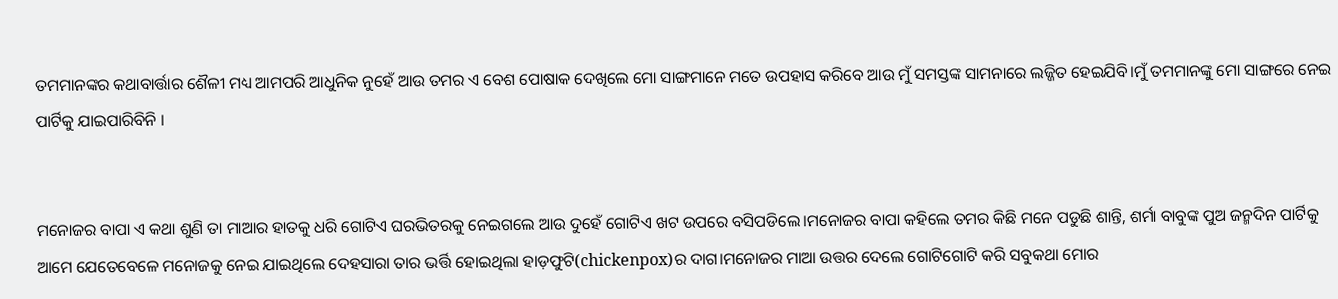ତମମାନଙ୍କର କଥାବାର୍ତ୍ତାର ଶୈଳୀ ମଧ୍ୟ ଆମପରି ଆଧୁନିକ ନୁହେଁ ଆଉ ତମର ଏ ବେଶ ପୋଷାକ ଦେଖିଲେ ମୋ ସାଙ୍ଗମାନେ ମତେ ଉପହାସ କରିବେ ଆଉ ମୁଁ ସମସ୍ତଙ୍କ ସାମନାରେ ଲଜ୍ଜିତ ହେଇଯିବି।ମୁଁ ତମମାନଙ୍କୁ ମୋ ସାଙ୍ଗରେ ନେଇ ପାର୍ଟିକୁ ଯାଇପାରିବିନି ।


ମନୋଜର ବାପା ଏ କଥା ଶୁଣି ତା ମାଆର ହାତକୁ ଧରି ଗୋଟିଏ ଘରଭିତରକୁ ନେଇଗଲେ ଆଉ ଦୁହେଁ ଗୋଟିଏ ଖଟ ଉପରେ ବସିପଡିଲେ।ମନୋଜର ବାପା କହିଲେ ତମର କିଛି ମନେ ପଡୁଛି ଶାନ୍ତି, ଶର୍ମା ବାବୁଙ୍କ ପୁଅ ଜନ୍ମଦିନ ପାର୍ଟିକୁ ଆମେ ଯେତେବେଳେ ମନୋଜକୁ ନେଇ ଯାଇଥିଲେ ଦେହସାରା ତାର ଭର୍ତ୍ତି ହୋଇଥିଲା ହାଡ଼ଫୁଟି(chickenpox)ର ଦାଗ।ମନୋଜର ମାଆ ଉତ୍ତର ଦେଲେ ଗୋଟିଗୋଟି କରି ସବୁକଥା ମୋର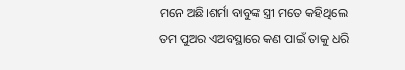ମନେ ଅଛି।ଶର୍ମା ବାବୁଙ୍କ ସ୍ତ୍ରୀ ମତେ କହିଥିଲେ ତମ ପୁଅର ଏଅବସ୍ଥାରେ କଣ ପାଇଁ ତାକୁ ଧରି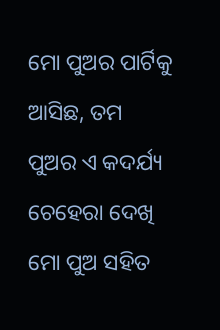ମୋ ପୁଅର ପାର୍ଟିକୁ ଆସିଛ, ତମ ପୁଅର ଏ କଦର୍ଯ୍ୟ ଚେହେରା ଦେଖି ମୋ ପୁଅ ସହିତ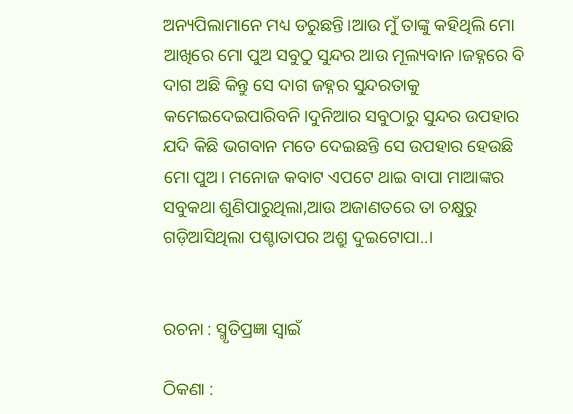ଅନ୍ୟପିଲାମାନେ ମଧ୍ୟ ଡରୁଛନ୍ତି।ଆଉ ମୁଁ ତାଙ୍କୁ କହିଥିଲି ମୋ ଆଖିରେ ମୋ ପୁଅ ସବୁଠୁ ସୁନ୍ଦର ଆଉ ମୂଲ୍ୟବାନ।ଜହ୍ନରେ ବି ଦାଗ ଅଛି କିନ୍ତୁ ସେ ଦାଗ ଜହ୍ନର ସୁନ୍ଦରତାକୁ କମେଇଦେଇପାରିବନି।ଦୁନିଆର ସବୁଠାରୁ ସୁନ୍ଦର ଉପହାର ଯଦି କିଛି ଭଗବାନ ମତେ ଦେଇଛନ୍ତି ସେ ଉପହାର ହେଉଛି ମୋ ପୁଅ। ମନୋଜ କବାଟ ଏପଟେ ଥାଇ ବାପା ମାଆଙ୍କର ସବୁକଥା ଶୁଣିପାରୁଥିଲା,ଆଉ ଅଜାଣତରେ ତା ଚକ୍ଷୁରୁ ଗଡ଼ିଆସିଥିଲା ପଶ୍ଚାତାପର ଅଶ୍ରୁ ଦୁଇଟୋପା..।


ରଚନା : ସ୍ମୃତିପ୍ରଜ୍ଞା ସ୍ୱାଇଁ

ଠିକଣା :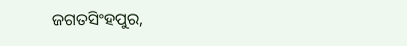ଜଗତସିଂହପୁର,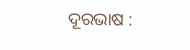ଦୂରଭାଷ :